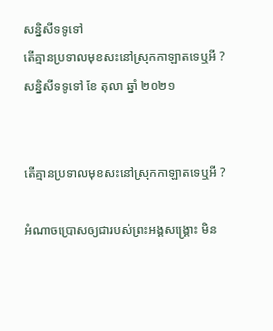សន្និសីទទូទៅ
តើគ្មានប្រទាលមុខសះនៅស្រុកកាឡាតទេឬអី ?
សន្និសីទទូទៅ ខែ តុលា ឆ្នាំ ២០២១


តើគ្មានប្រទាលមុខសះនៅស្រុកកាឡាតទេឬអី ?

អំណាចប្រោសឲ្យជារបស់ព្រះអង្គសង្គ្រោះ មិន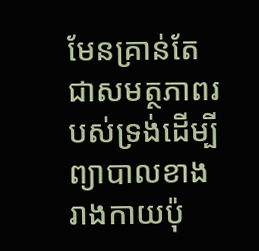មែនគ្រាន់តែជាសមត្ថភាពរបស់ទ្រង់ដើម្បីព្យាបាលខាងរាងកាយប៉ុ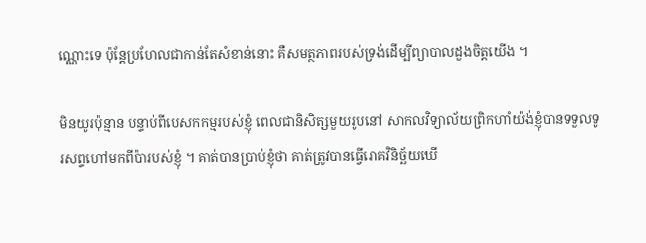ណ្ណោះទេ ប៉ុន្តែប្រហែលជាកាន់តែសំខាន់នោះ គឺសមត្ថភាពរបស់ទ្រង់ដើម្បីព្យាបាលដួងចិត្តយើង ។

មិនយូរប៉ុន្មាន បន្ទាប់ពីបេសកកម្មរបស់ខ្ញុំ ពេលជានិសិត្សមួយរូបនៅ សាកលវិទ្យាល័យព្រិកហាំយ៉ង់ខ្ញុំបានទទួលទូរសព្ទហៅមកពីប៉ារបស់ខ្ញុំ ។ គាត់បានប្រាប់ខ្ញុំថា គាត់ត្រូវបានធ្វើរោគវិនិច្ឆ័យឃើ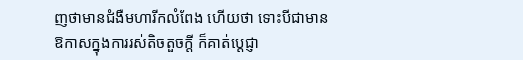ញថាមានជំងឺមហារីកលំពែង ហើយថា ទោះបីជាមានឱកាសក្នុងការរស់តិចតួចក្ដី ក៏គាត់ប្ដេជ្ញា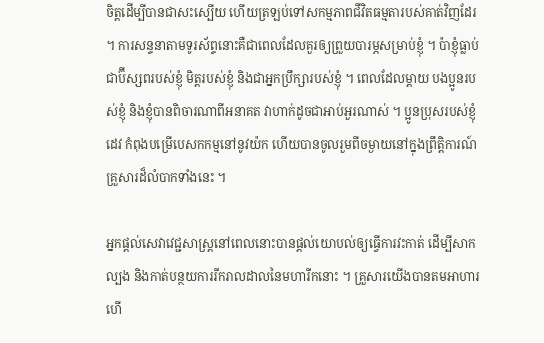ចិត្តដើម្បីបានជាសះស្បើយ ហើយត្រឡប់ទៅសកម្មភាពជីវិតធម្មតារបស់គាត់វិញដែរ ។ ការសន្ទនាតាមទូរស័ព្ទនោះគឺជាពេលដែលគួរឲ្យព្រួយបារម្ភសម្រាប់ខ្ញុំ ។ ប៉ាខ្ញុំធ្លាប់ជាប៊ីស្សពរបស់ខ្ញុំ មិត្តរបស់ខ្ញុំ និងជាអ្នកប្រឹក្សារបស់ខ្ញុំ ។ ពេលដែលម្ដាយ បងប្អូនរបស់ខ្ញុំ និងខ្ញុំបានពិចារណាពីអនាគត វាហាក់ដូចជាអាប់អួរណាស់ ។ ប្អូនប្រុសរបស់ខ្ញុំ ដេវ កំពុងបម្រើបេសកកម្មនៅនូវយ៉ក ហើយបានចូលរួមពីចម្ងាយនៅក្នុងព្រឹត្តិការណ៍គ្រួសារដ៏លំបាកទាំងនេះ ។

អ្នកផ្ដល់សេវាវេជ្ជសាស្ត្រនៅពេលនោះបានផ្ដល់យោបល់ឲ្យធ្វើការវះកាត់ ដើម្បីសាកល្បង និងកាត់បន្ថយការរីករាលដាលនៃមហារីកនោះ ។ គ្រួសារយើងបានតមអាហារ ហើ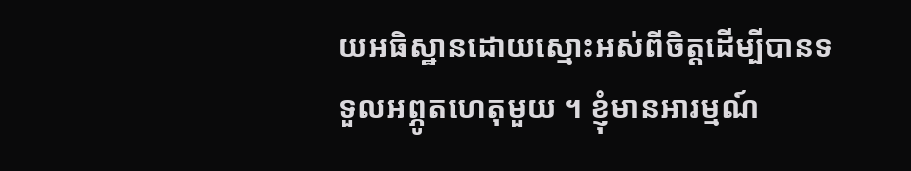យអធិស្ឋានដោយស្មោះអស់ពីចិត្តដើម្បីបានទទួលអព្ភូតហេតុមួយ ។ ខ្ញុំមានអារម្មណ៍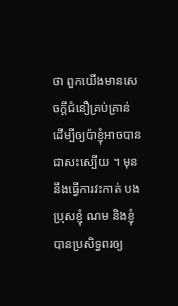ថា ពួកយើងមានសេចក្ដីជំនឿគ្រប់គ្រាន់ ដើម្បីឲ្យប៉ាខ្ញុំអាចបានជាសះស្បើយ ។ មុននឹងធ្វើការវះកាត់ បងប្រុសខ្ញុំ ណម និងខ្ញុំបានប្រសិទ្ធពរឲ្យ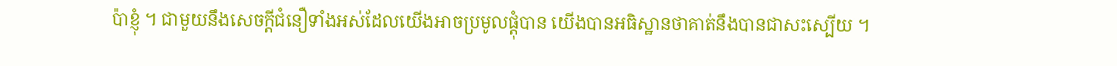ប៉ាខ្ញុំ ។ ជាមួយនឹងសេចក្ដីជំនឿទាំងអស់ដែលយើងអាចប្រមូលផ្ដុំបាន យើងបានអធិស្ឋានថាគាត់នឹងបានជាសះស្បើយ ។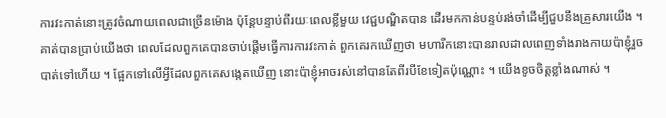ការវះកាត់នោះត្រូវចំណាយពេលជាច្រើនម៉ោង ប៉ុន្តែបន្ទាប់ពីរយៈពេលខ្លីមួយ វេជ្ជបណ្ឌិតបាន ដើរមកកាន់បន្ទប់រង់ចាំដើម្បីជួបនឹងគ្រួសារយើង ។ គាត់បានប្រាប់យើងថា ពេលដែលពួកគេបានចាប់ផ្ដើមធ្វើការការវះកាត់ ពួកគេរកឃើញថា មហារីកនោះបានរាលដាលពេញទាំងរាងកាយប៉ាខ្ញុំរួចបាត់ទៅហើយ ។ ផ្អែកទៅលើអ្វីដែលពួកគេសង្កេតឃើញ នោះប៉ាខ្ញុំអាចរស់នៅបានតែពីរបីខែទៀតប៉ុណ្ណោះ ។ យើងខូចចិត្តខ្លាំងណាស់ ។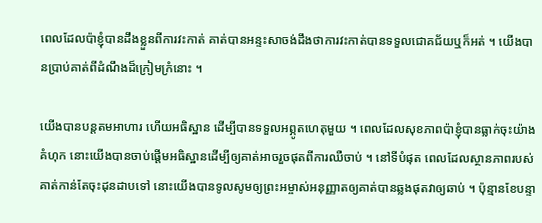ពេលដែលប៉ាខ្ញុំបានដឹងខ្លួនពីការវះកាត់ គាត់បានអន្ទះសាចង់ដឹងថាការវះកាត់បានទទួលជោគជ័យឬក៏អត់ ។ យើងបានប្រាប់គាត់ពីដំណឹងដ៏ក្រៀមក្រំនោះ ។

យើងបានបន្តតមអាហារ ហើយអធិស្ឋាន ដើម្បីបានទទួលអព្ភូតហេតុមួយ ។ ពេលដែលសុខភាពប៉ាខ្ញុំបានធ្លាក់ចុះយ៉ាងគំហុក នោះយើងបានចាប់ផ្ដើមអធិស្ឋានដើម្បីឲ្យគាត់អាចរួចផុតពីការឈឺចាប់ ។ នៅទីបំផុត ពេលដែលស្ថានភាពរបស់គាត់កាន់តែចុះដុនដាបទៅ នោះយើងបានទូលសូមឲ្យព្រះអម្ចាស់អនុញ្ញាតឲ្យគាត់បានឆ្លងផុតវាឲ្យឆាប់ ។ ប៉ុន្មានខែបន្ទា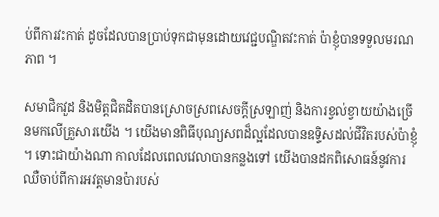ប់ពីការវះកាត់ ដូចដែលបានប្រាប់ទុកជាមុនដោយវេជ្ជបណ្ឌិតវះកាត់ ប៉ាខ្ញុំបានទទួលមរណភាព ។

សមាជិកវួដ និងមិត្តជិតដិតបានស្រោចស្រពសេចក្ដីស្រឡាញ់ និងការខ្វល់ខ្វាយយ៉ាងច្រើនមកលើគ្រួសារយើង ។ យើងមានពិធីបុណ្យសពដ៏ល្អដែលបានឧទ្ទិសដល់ជីវិតរបស់ប៉ាខ្ញុំ ។ ទោះជាយ៉ាងណា កាលដែលពេលវេលាបានកន្លងទៅ យើងបានដកពិសោធន៍នូវការឈឺចាប់ពីការអវត្តមានប៉ារបស់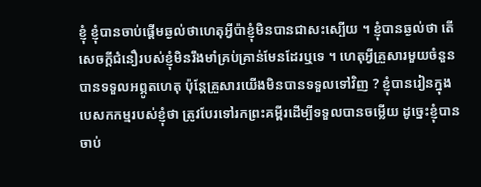ខ្ញុំ ខ្ញុំបានចាប់ផ្ដើមឆ្ងល់ថាហេតុអ្វីប៉ាខ្ញុំមិនបានជាសះស្បើយ ។ ខ្ញុំបានឆ្ងល់ថា តើសេចក្ដីជំនឿរបស់ខ្ញុំមិនរឹងមាំគ្រប់គ្រាន់មែនដែរឬទេ ។ ហេតុអ្វីគ្រួសារមួយចំនួនបានទទួលអព្ភូតហេតុ ប៉ុន្តែគ្រួសារយើងមិនបានទទួលទៅវិញ ? ខ្ញុំបានរៀនក្នុងបេសកកម្មរបស់ខ្ញុំថា ត្រូវបែរទៅរកព្រះគម្ពីរដើម្បីទទួលបានចម្លើយ ដូច្នេះខ្ញុំបានចាប់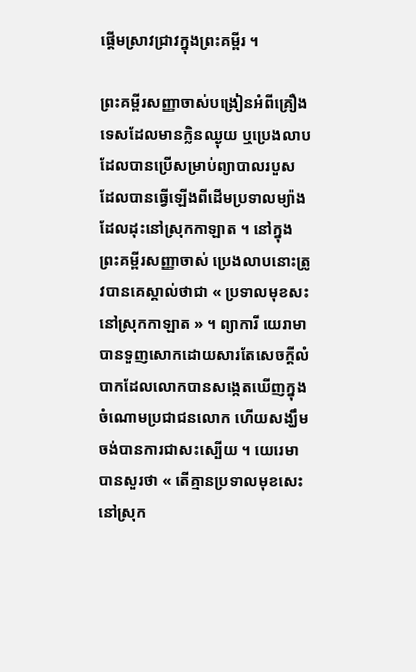ផ្ដើមស្រាវជ្រាវក្នុងព្រះគម្ពីរ ។

ព្រះគម្ពីរសញ្ញាចាស់បង្រៀនអំពីគ្រឿងទេសដែលមានក្លិនឈ្ងុយ ឬប្រេងលាប ដែលបានប្រើសម្រាប់ព្យាបាលរបួស ដែលបានធ្វើឡើងពីដើមប្រទាលម្យ៉ាងដែលដុះនៅស្រុកកាឡាត ។ នៅក្នុងព្រះគម្ពីរសញ្ញាចាស់ ប្រេងលាបនោះត្រូវបានគេស្គាល់ថាជា « ប្រទាលមុខសះនៅស្រុកកាឡាត » ។ ព្យាការី យេរាមា បានទួញសោកដោយសារតែសេចក្ដីលំបាកដែលលោកបានសង្កេតឃើញក្នុងចំណោមប្រជាជនលោក ហើយសង្ឃឹមចង់បានការជាសះស្បើយ ។ យេរេមាបានសួរថា « តើគ្មានប្រទាលមុខសេះនៅស្រុក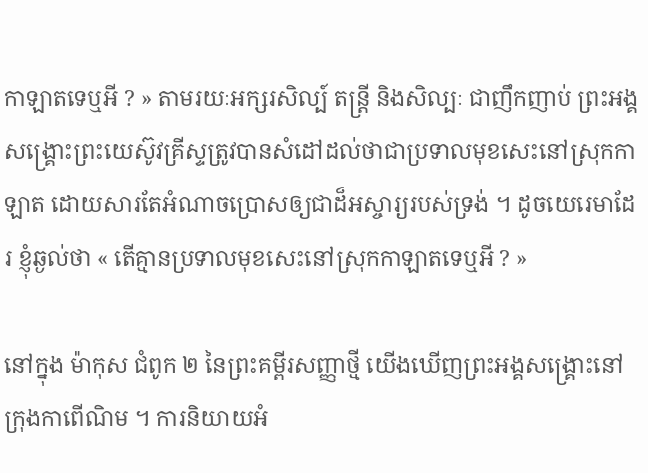កាឡាតទេឬអី ? » តាមរយៈអក្សរសិល្ប៍ តន្ត្រី និងសិល្បៈ ជាញឹកញាប់ ព្រះអង្គសង្គ្រោះព្រះយេស៊ូវគ្រីស្ទត្រូវបានសំដៅដល់ថាជាប្រទាលមុខសេះនៅស្រុកកាឡាត ដោយសារតែអំណាចប្រោសឲ្យជាដ៏អស្ចារ្យរបស់ទ្រង់ ។ ដូចយេរេមាដែរ ខ្ញុំឆ្ងល់ថា « តើគ្មានប្រទាលមុខសេះនៅស្រុកកាឡាតទេឬអី ? »

នៅក្នុង ម៉ាកុស ជំពូក ២ នៃព្រះគម្ពីរសញ្ញាថ្មី យើងឃើញព្រះអង្គសង្គ្រោះនៅក្រុងកាពើណិម ។ ការនិយាយអំ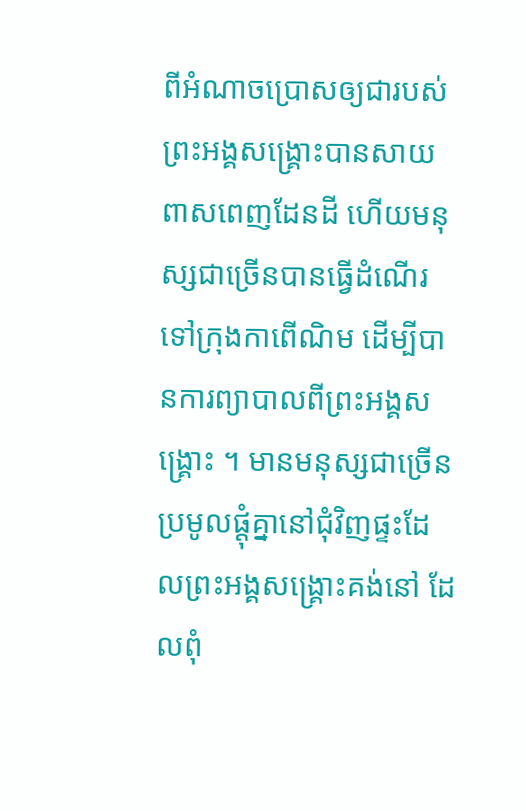ពីអំណាចប្រោសឲ្យជារបស់ព្រះអង្គសង្គ្រោះបានសាយពាសពេញដែនដី ហើយមនុស្សជាច្រើនបានធ្វើដំណើរទៅក្រុងកាពើណិម ដើម្បីបានការព្យាបាលពីព្រះអង្គសង្គ្រោះ ។ មានមនុស្សជាច្រើនប្រមូលផ្ដុំគ្នានៅជុំវិញផ្ទះដែលព្រះអង្គសង្គ្រោះគង់នៅ ដែលពុំ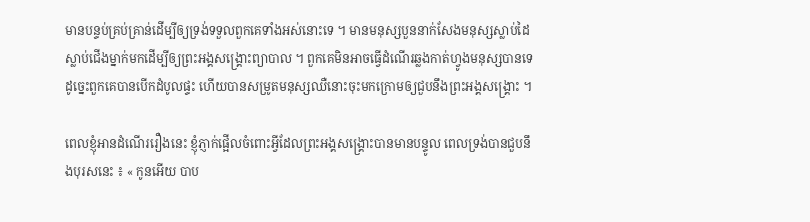មានបន្ទប់គ្រប់គ្រាន់ដើម្បីឲ្យទ្រង់ទទួលពួកគេទាំងអស់នោះទេ ។ មានមនុស្សបួននាក់សែងមនុស្សស្លាប់ដៃស្លាប់ជើងម្នាក់មកដើម្បីឲ្យព្រះអង្គសង្គ្រោះព្យាបាល ។ ពួកគេមិនអាចធ្វើដំណើរឆ្លងកាត់ហ្វូងមនុស្សបានទេ ដូច្នេះពួកគេបានបើកដំបូលផ្ទះ ហើយបានសម្រូតមនុស្សឈឺនោះចុះមកក្រោមឲ្យជួបនឹងព្រះអង្គសង្គ្រោះ ។

ពេលខ្ញុំអានដំណើររឿងនេះ ខ្ញុំភ្ញាក់ផ្អើលចំពោះអ្វីដែលព្រះអង្គសង្គ្រោះបានមានបន្ទូល ពេលទ្រង់បានជួបនឹងបុរសនេះ ៖ « កូនអើយ បាប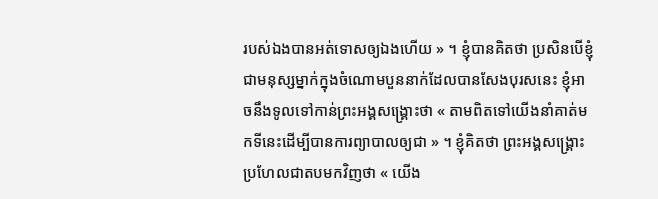របស់ឯងបានអត់ទោសឲ្យឯងហើយ » ។ ខ្ញុំបានគិតថា ប្រសិនបើខ្ញុំជាមនុស្សម្នាក់ក្នុងចំណោមបួននាក់ដែលបានសែងបុរសនេះ ខ្ញុំអាចនឹងទូលទៅកាន់ព្រះអង្គសង្គ្រោះថា « តាមពិតទៅយើងនាំគាត់មកទីនេះដើម្បីបានការព្យាបាលឲ្យជា » ។ ខ្ញុំគិតថា ព្រះអង្គសង្គ្រោះប្រហែលជាតបមកវិញថា « យើង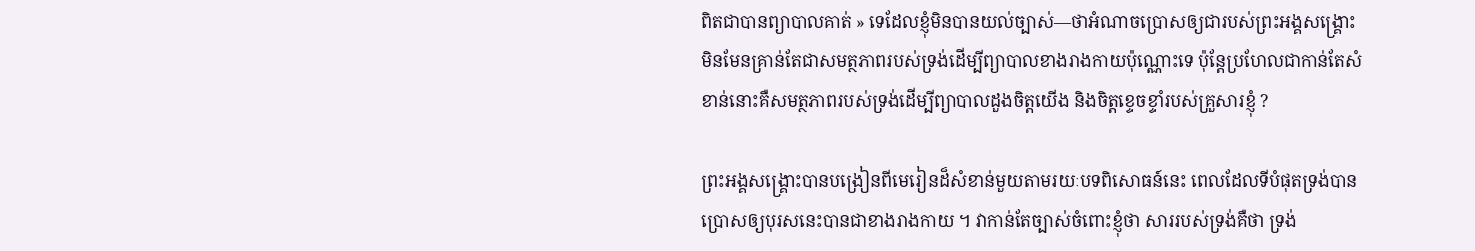ពិតជាបានព្យាបាលគាត់ » ទេដែលខ្ញុំមិនបានយល់ច្បាស់—ថាអំណាចប្រោសឲ្យជារបស់ព្រះអង្គសង្គ្រោះ មិនមែនគ្រាន់តែជាសមត្ថភាពរបស់ទ្រង់ដើម្បីព្យាបាលខាងរាងកាយប៉ុណ្ណោះទេ ប៉ុន្តែប្រហែលជាកាន់តែសំខាន់នោះគឺសមត្ថភាពរបស់ទ្រង់ដើម្បីព្យាបាលដួងចិត្តយើង និងចិត្តខ្ទេចខ្ទាំរបស់គ្រួសារខ្ញុំ ?

ព្រះអង្គសង្គ្រោះបានបង្រៀនពីមេរៀនដ៏សំខាន់មួយតាមរយៈបទពិសោធន៍នេះ ពេលដែលទីបំផុតទ្រង់បានប្រោសឲ្យបុរសនេះបានជាខាងរាងកាយ ។ វាកាន់តែច្បាស់ចំពោះខ្ញុំថា សាររបស់ទ្រង់គឺថា ទ្រង់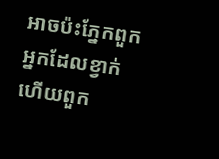អាចប៉ះភ្នែកពួកអ្នកដែលខ្វាក់ ហើយពួក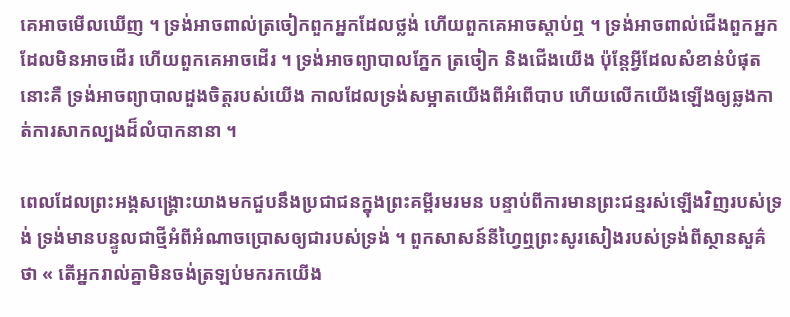គេអាចមើលឃើញ ។ ទ្រង់អាចពាល់ត្រចៀកពួកអ្នកដែលថ្លង់ ហើយពួកគេអាចស្ដាប់ឮ ។ ទ្រង់អាចពាល់ជើងពួកអ្នកដែលមិនអាចដើរ ហើយពួកគេអាចដើរ ។ ទ្រង់អាចព្យាបាលភ្នែក ត្រចៀក និងជើងយើង ប៉ុន្តែអ្វីដែលសំខាន់បំផុតនោះគឺ ទ្រង់អាចព្យាបាលដួងចិត្តរបស់យើង កាលដែលទ្រង់សម្អាតយើងពីអំពើបាប ហើយលើកយើងឡើងឲ្យឆ្លងកាត់ការសាកល្បងដ៏លំបាកនានា ។

ពេលដែលព្រះអង្គសង្គ្រោះយាងមកជួបនឹងប្រជាជនក្នុងព្រះគម្ពីរមរមន បន្ទាប់ពីការមានព្រះជន្មរស់ឡើងវិញរបស់ទ្រង់ ទ្រង់មានបន្ទូលជាថ្មីអំពីអំណាចប្រោសឲ្យជារបស់ទ្រង់ ។ ពួកសាសន៍នីហ្វៃឮព្រះសូរសៀងរបស់ទ្រង់ពីស្ថានសួគ៌ថា « តើអ្នករាល់គ្នាមិនចង់ត្រឡប់មករកយើង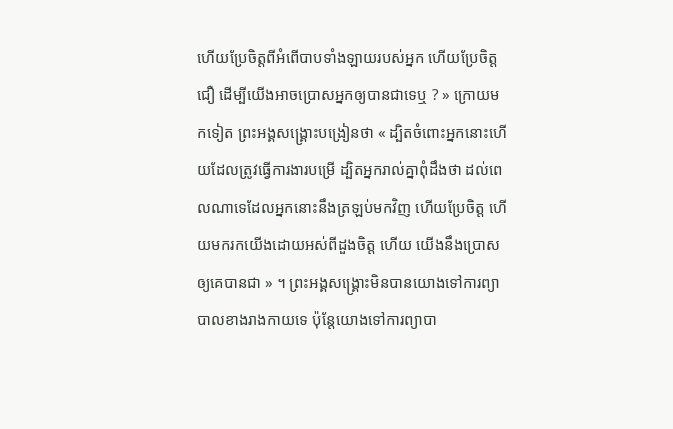ហើយប្រែចិត្តពីអំពើបាបទាំងឡាយរបស់អ្នក ហើយប្រែចិត្តជឿ ដើម្បីយើងអាចប្រោសអ្នកឲ្យបានជាទេឬ ? » ក្រោយមកទៀត ព្រះអង្គសង្គ្រោះបង្រៀនថា « ដ្បិតចំពោះអ្នកនោះហើយដែលត្រូវធ្វើការងារបម្រើ ដ្បិតអ្នករាល់គ្នាពុំដឹងថា ដល់ពេលណាទេដែលអ្នកនោះនឹងត្រឡប់មកវិញ ហើយប្រែចិត្ត ហើយមករកយើងដោយអស់ពីដួងចិត្ត ហើយ យើងនឹងប្រោសឲ្យគេបានជា » ។ ព្រះអង្គសង្គ្រោះមិនបានយោងទៅការព្យាបាលខាងរាងកាយទេ ប៉ុន្តែយោងទៅការព្យាបា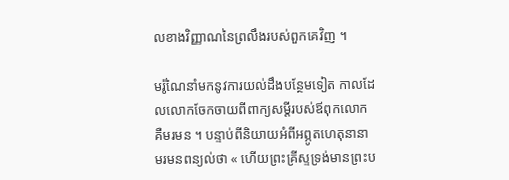លខាងវិញ្ញាណនៃព្រលឹងរបស់ពួកគេវិញ ។

មរ៉ូណៃនាំមកនូវការយល់ដឹងបន្ថែមទៀត កាលដែលលោកចែកចាយពីពាក្យសម្ដីរបស់ឪពុកលោក គឺមរមន ។ បន្ទាប់ពីនិយាយអំពីអព្ភូតហេតុនានា មរមនពន្យល់ថា « ហើយព្រះគ្រីស្ទទ្រង់មានព្រះប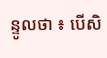ន្ទូលថា ៖ បើសិ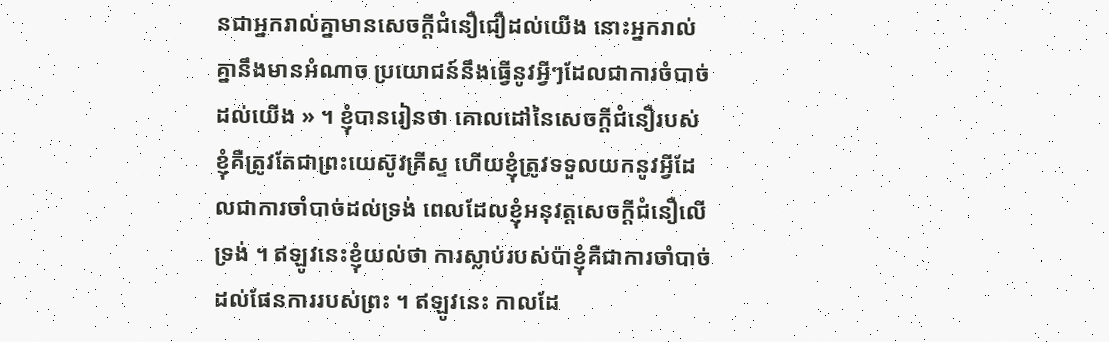នជាអ្នករាល់គ្នាមានសេចក្ដីជំនឿជឿដល់យើង នោះអ្នករាល់គ្នានឹងមានអំណាច ប្រយោជន៍នឹងធ្វើនូវអ្វីៗដែលជាការចំបាច់ដល់យើង » ។ ខ្ញុំបានរៀនថា គោលដៅនៃសេចក្ដីជំនឿរបស់ខ្ញុំគឺត្រូវតែជាព្រះយេស៊ូវគ្រីស្ទ ហើយខ្ញុំត្រូវទទួលយកនូវអ្វីដែលជាការចាំបាច់ដល់ទ្រង់ ពេលដែលខ្ញុំអនុវត្តសេចក្ដីជំនឿលើទ្រង់ ។ ឥឡូវនេះខ្ញុំយល់ថា ការស្លាប់របស់ប៉ាខ្ញុំគឺជាការចាំបាច់ដល់ផែនការរបស់ព្រះ ។ ឥឡូវនេះ កាលដែ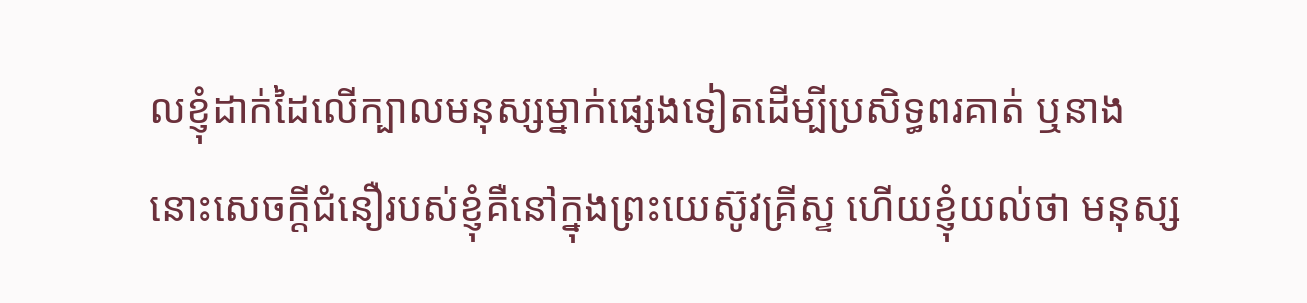លខ្ញុំដាក់ដៃលើក្បាលមនុស្សម្នាក់ផ្សេងទៀតដើម្បីប្រសិទ្ធពរគាត់ ឬនាង នោះសេចក្ដីជំនឿរបស់ខ្ញុំគឺនៅក្នុងព្រះយេស៊ូវគ្រីស្ទ ហើយខ្ញុំយល់ថា មនុស្ស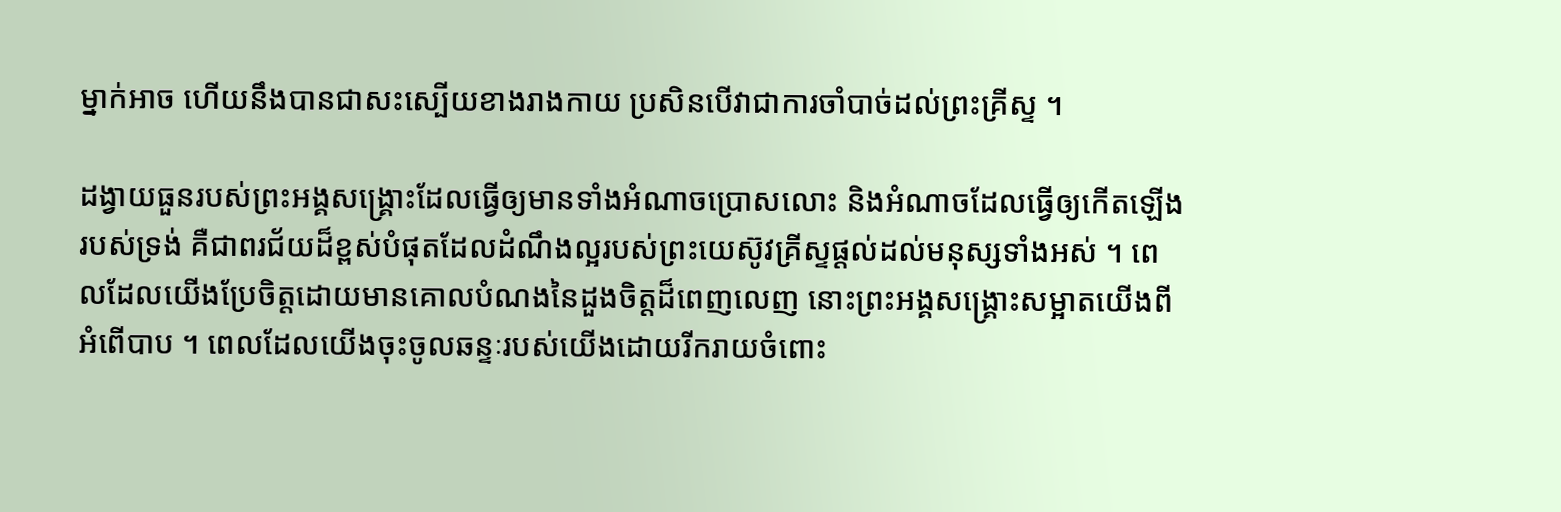ម្នាក់អាច ហើយនឹងបានជាសះស្បើយខាងរាងកាយ ប្រសិនបើវាជាការចាំបាច់ដល់ព្រះគ្រីស្ទ ។

ដង្វាយធួនរបស់ព្រះអង្គសង្គ្រោះដែលធ្វើឲ្យមានទាំងអំណាចប្រោសលោះ និងអំណាចដែលធ្វើឲ្យកើតឡើងរបស់ទ្រង់ គឺជាពរជ័យដ៏ខ្ពស់បំផុតដែលដំណឹងល្អរបស់ព្រះយេស៊ូវគ្រីស្ទផ្ដល់ដល់មនុស្សទាំងអស់ ។ ពេលដែលយើងប្រែចិត្តដោយមានគោលបំណងនៃដួងចិត្តដ៏ពេញលេញ នោះព្រះអង្គសង្គ្រោះសម្អាតយើងពីអំពើបាប ។ ពេលដែលយើងចុះចូលឆន្ទៈរបស់យើងដោយរីករាយចំពោះ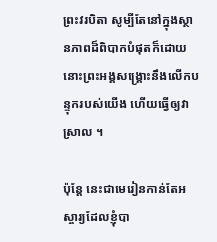ព្រះវរបិតា សូម្បីតែនៅក្នុងស្ថានភាពដ៏ពិបាកបំផុតក៏ដោយ នោះព្រះអង្គសង្គ្រោះនឹងលើកបន្ទុករបស់យើង ហើយធ្វើឲ្យវាស្រាល ។

ប៉ុន្តែ នេះជាមេរៀនកាន់តែអស្ចារ្យដែលខ្ញុំបា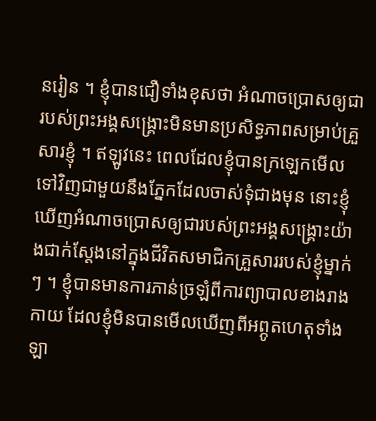នរៀន ។ ខ្ញុំបានជឿទាំងខុសថា អំណាចប្រោសឲ្យជារបស់ព្រះអង្គសង្គ្រោះមិនមានប្រសិទ្ធភាពសម្រាប់គ្រួសារខ្ញុំ ។ ឥឡូវនេះ ពេលដែលខ្ញុំបានក្រឡេកមើលទៅវិញជាមួយនឹងភ្នែកដែលចាស់ទុំជាងមុន នោះខ្ញុំឃើញអំណាចប្រោសឲ្យជារបស់ព្រះអង្គសង្គ្រោះយ៉ាងជាក់ស្ដែងនៅក្នុងជីវិតសមាជិកគ្រួសាររបស់ខ្ញុំម្នាក់ៗ ។ ខ្ញុំបានមានការភាន់ច្រឡំពីការព្យាបាលខាងរាងកាយ ដែលខ្ញុំមិនបានមើលឃើញពីអព្ភូតហេតុទាំងឡា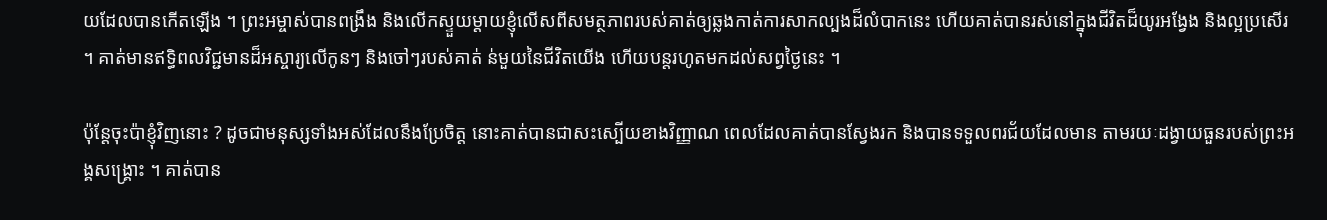យដែលបានកើតឡើង ។ ព្រះអម្ចាស់បានពង្រឹង និងលើកស្ទួយម្ដាយខ្ញុំលើសពីសមត្ថភាពរបស់គាត់ឲ្យឆ្លងកាត់ការសាកល្បងដ៏លំបាកនេះ ហើយគាត់បានរស់នៅក្នុងជីវិតដ៏យូរអង្វែង និងល្អប្រសើរ ។ គាត់មានឥទ្ធិពលវិជ្ជមានដ៏អស្ចារ្យលើកូនៗ និងចៅៗរបស់គាត់ ន់មួយនៃជីវិតយើង ហើយបន្តរហូតមកដល់សព្វថ្ងៃនេះ ។

ប៉ុន្តែចុះប៉ាខ្ញុំវិញនោះ ? ដូចជាមនុស្សទាំងអស់ដែលនឹងប្រែចិត្ត នោះគាត់បានជាសះស្បើយខាងវិញ្ញាណ ពេលដែលគាត់បានស្វែងរក និងបានទទួលពរជ័យដែលមាន តាមរយៈដង្វាយធួនរបស់ព្រះអង្គសង្គ្រោះ ។ គាត់បាន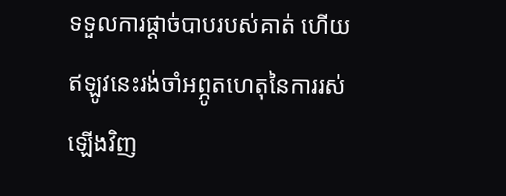ទទួលការផ្ដាច់បាបរបស់គាត់ ហើយឥឡូវនេះរង់ចាំអព្ភូតហេតុនៃការរស់ឡើងវិញ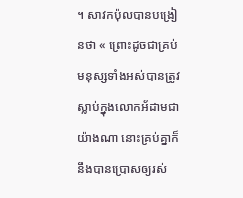។ សាវកប៉ុលបានបង្រៀនថា « ព្រោះដូចជាគ្រប់មនុស្សទាំងអស់បានត្រូវស្លាប់ក្នុងលោកអ័ដាមជាយ៉ាងណា នោះគ្រប់គ្នាក៏នឹងបានប្រោសឲ្យរស់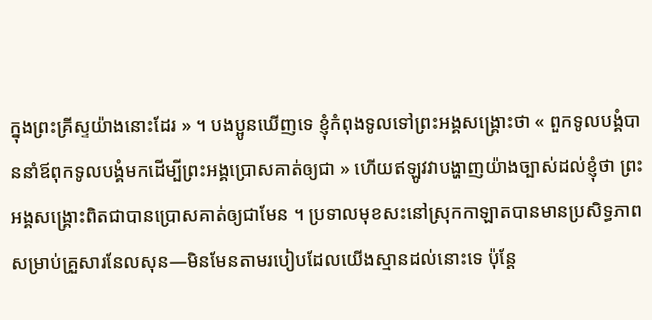ក្នុងព្រះគ្រីស្ទយ៉ាងនោះដែរ » ។ បងប្អូនឃើញទេ ខ្ញុំកំពុងទូលទៅព្រះអង្គសង្គ្រោះថា « ពួកទូលបង្គំបាននាំឪពុកទូលបង្គំមកដើម្បីព្រះអង្គប្រោសគាត់ឲ្យជា » ហើយឥឡូវវាបង្ហាញយ៉ាងច្បាស់ដល់ខ្ញុំថា ព្រះអង្គសង្គ្រោះពិតជាបានប្រោសគាត់ឲ្យជាមែន ។ ប្រទាលមុខសះនៅស្រុកកាឡាតបានមានប្រសិទ្ធភាពសម្រាប់គ្រួសារនែលសុន—មិនមែនតាមរបៀបដែលយើងស្មានដល់នោះទេ ប៉ុន្តែ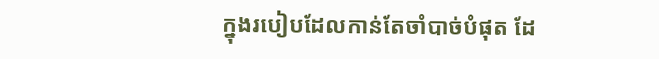ក្នុងរបៀបដែលកាន់តែចាំបាច់បំផុត ដែ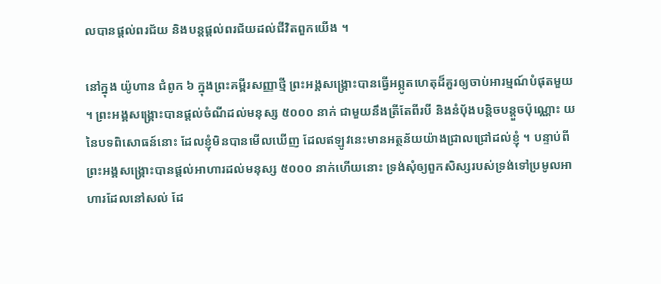លបានផ្ដល់ពរជ័យ និងបន្តផ្ដល់ពរជ័យដល់ជីវិតពួកយើង ។

នៅក្នុង យ៉ូហាន ជំពូក ៦ ក្នុងព្រះគម្ពីរសញ្ញាថ្មី ព្រះអង្គសង្គ្រោះបានធ្វើអព្ភូតហេតុដ៏គួរឲ្យចាប់អារម្មណ៍បំផុតមួយ ។ ព្រះអង្គសង្គ្រោះបានផ្ដល់ចំណីដល់មនុស្ស ៥០០០ នាក់ ជាមួយនឹងត្រីតែពីរបី និងនំប៉័ងបន្តិចបន្ដួចប៉ុណ្ណោះ យនៃបទពិសោធន៍នោះ ដែលខ្ញុំមិនបានមើលឃើញ ដែលឥឡូវនេះមានអត្ថន័យយ៉ាងជ្រាលជ្រៅដល់ខ្ញុំ ។ បន្ទាប់ពីព្រះអង្គសង្គ្រោះបានផ្ដល់អាហារដល់មនុស្ស ៥០០០ នាក់ហើយនោះ ទ្រង់សុំឲ្យពួកសិស្សរបស់ទ្រង់ទៅប្រមូលអាហារដែលនៅសល់ ដែ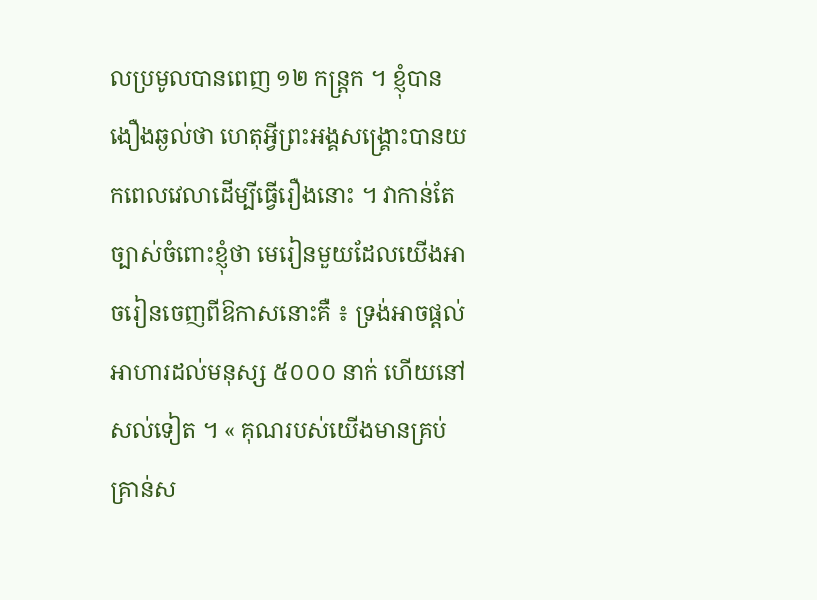លប្រមូលបានពេញ ១២ កន្ត្រក ។ ខ្ញុំបានងឿងឆ្ងល់ថា ហេតុអ្វីព្រះអង្គសង្គ្រោះបានយកពេលវេលាដើម្បីធ្វើរឿងនោះ ។ វាកាន់តែច្បាស់ចំពោះខ្ញុំថា មេរៀនមួយដែលយើងអាចរៀនចេញពីឱកាសនោះគឺ ៖ ទ្រង់អាចផ្ដល់អាហារដល់មនុស្ស ៥០០០ នាក់ ហើយនៅសល់ទៀត ។ « គុណរបស់យើងមានគ្រប់គ្រាន់ស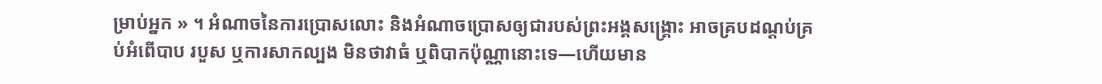ម្រាប់អ្នក » ។ អំណាចនៃការប្រោសលោះ និងអំណាចប្រោសឲ្យជារបស់ព្រះអង្គសង្គ្រោះ អាចគ្របដណ្ដប់គ្រប់អំពើបាប របួស ឬការសាកល្បង មិនថាវាធំ ឬពិបាកប៉ុណ្ណានោះទេ—ហើយមាន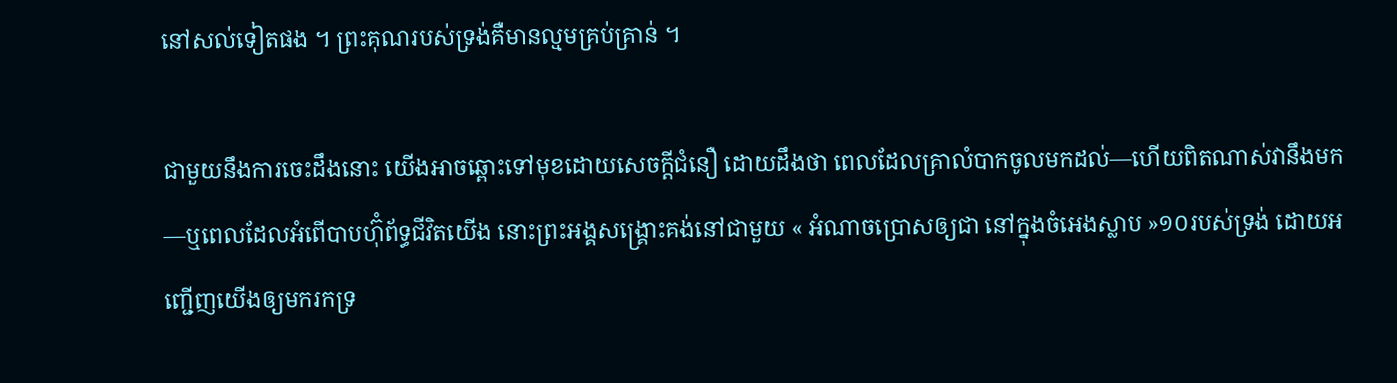នៅសល់ទៀតផង ។ ព្រះគុណរបស់ទ្រង់គឺមានល្មមគ្រប់គ្រាន់ ។

ជាមួយនឹងការចេះដឹងនោះ យើងអាចឆ្ពោះទៅមុខដោយសេចក្ដីជំនឿ ដោយដឹងថា ពេលដែលគ្រាលំបាកចូលមកដល់—ហើយពិតណាស់វានឹងមក—ឬពេលដែលអំពើបាបហ៊ុំព័ទ្ធជីវិតយើង នោះព្រះអង្គសង្គ្រោះគង់នៅជាមួយ « អំណាចប្រោសឲ្យជា នៅក្នុងចំអេងស្លាប »១០របស់ទ្រង់ ដោយអញ្ជើញយើងឲ្យមករកទ្រ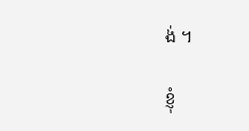ង់ ។

ខ្ញុំ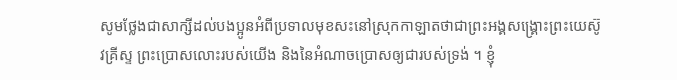សូមថ្លែងជាសាក្សីដល់បងប្អូនអំពីប្រទាលមុខសះនៅស្រុកកាឡាតថាជាព្រះអង្គសង្គ្រោះព្រះយេស៊ូវគ្រីស្ទ ព្រះប្រោសលោះរបស់យើង និងនៃអំណាចប្រោសឲ្យជារបស់ទ្រង់ ។ ខ្ញុំ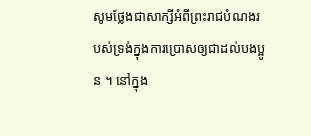សូមថ្លែងជាសាក្សីអំពីព្រះរាជបំណងរបស់ទ្រង់ក្នុងការប្រោសឲ្យជាដល់បងប្អូន ។ នៅក្នុង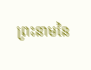ព្រះនាមនៃ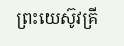ព្រះយេស៊ូវគ្រី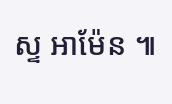ស្ទ អាម៉ែន ៕